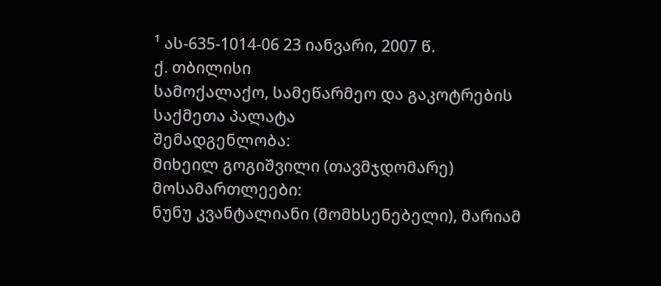¹ ას-635-1014-06 23 იანვარი, 2007 წ.
ქ. თბილისი
სამოქალაქო, სამეწარმეო და გაკოტრების
საქმეთა პალატა
შემადგენლობა:
მიხეილ გოგიშვილი (თავმჯდომარე)
მოსამართლეები:
ნუნუ კვანტალიანი (მომხსენებელი), მარიამ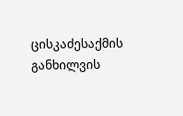ცისკაძესაქმის განხილვის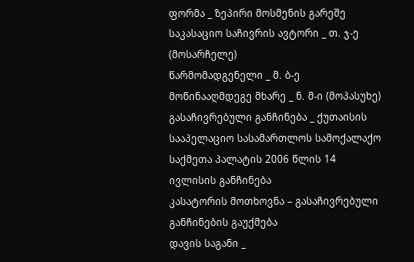ფორმა _ ზეპირი მოსმენის გარეშე
საკასაციო საჩივრის ავტორი _ თ. ჯ-ე (მოსარჩელე)
წარმომადგენელი _ მ. ბ-ე
მოწინააღმდეგე მხარე _ ნ. მ-ი (მოპასუხე)
გასაჩივრებული განჩინება _ ქუთაისის სააპელაციო სასამართლოს სამოქალაქო საქმეთა პალატის 2006 წლის 14 ივლისის განჩინება
კასატორის მოთხოვნა – გასაჩივრებული განჩინების გაუქმება
დავის საგანი _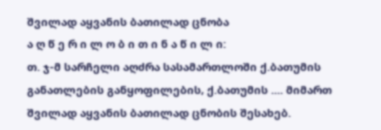შვილად აყვანის ბათილად ცნობა
ა ღ წ ე რ ი ლ ო ბ ი თ ი ნ ა წ ი ლ ი:
თ. ჯ-მ სარჩელი აღძრა სასამართლოში ქ.ბათუმის განათლების განყოფილების, ქ.ბათუმის .... მიმართ შვილად აყვანის ბათილად ცნობის შესახებ.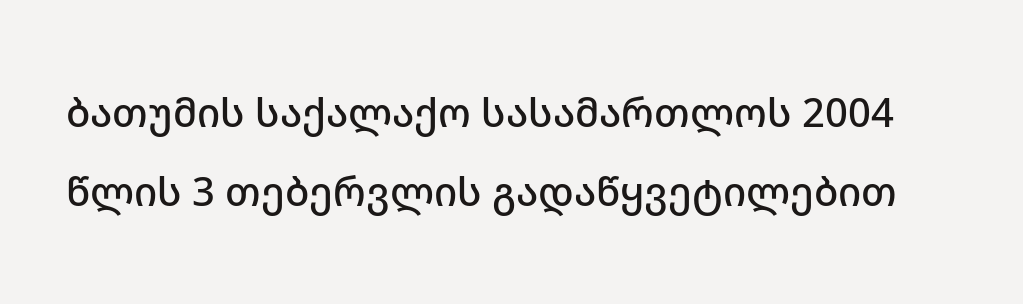ბათუმის საქალაქო სასამართლოს 2004 წლის 3 თებერვლის გადაწყვეტილებით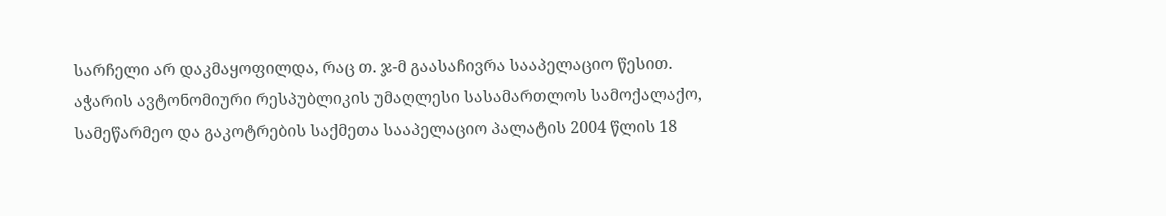სარჩელი არ დაკმაყოფილდა, რაც თ. ჯ-მ გაასაჩივრა სააპელაციო წესით.
აჭარის ავტონომიური რესპუბლიკის უმაღლესი სასამართლოს სამოქალაქო, სამეწარმეო და გაკოტრების საქმეთა სააპელაციო პალატის 2004 წლის 18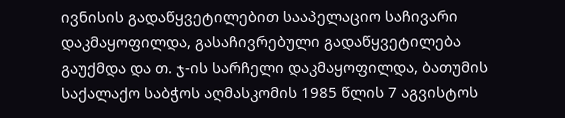ივნისის გადაწყვეტილებით სააპელაციო საჩივარი დაკმაყოფილდა, გასაჩივრებული გადაწყვეტილება გაუქმდა და თ. ჯ-ის სარჩელი დაკმაყოფილდა, ბათუმის საქალაქო საბჭოს აღმასკომის 1985 წლის 7 აგვისტოს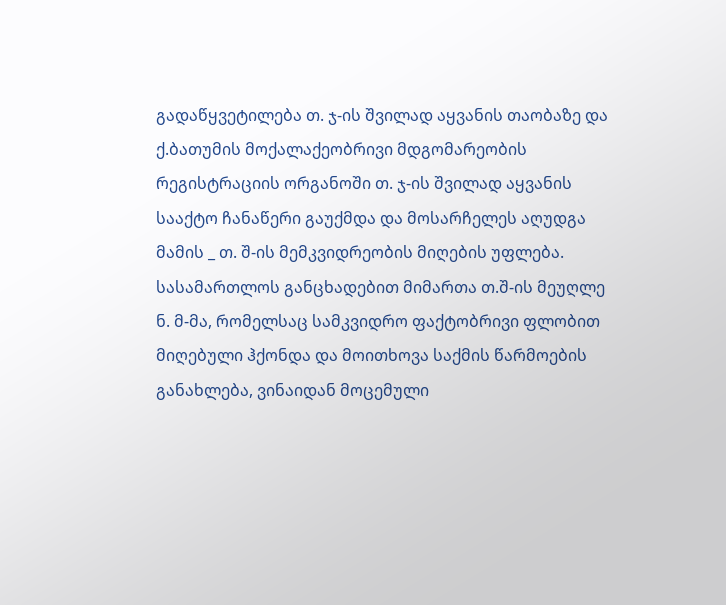გადაწყვეტილება თ. ჯ-ის შვილად აყვანის თაობაზე და ქ.ბათუმის მოქალაქეობრივი მდგომარეობის რეგისტრაციის ორგანოში თ. ჯ-ის შვილად აყვანის სააქტო ჩანაწერი გაუქმდა და მოსარჩელეს აღუდგა მამის _ თ. შ-ის მემკვიდრეობის მიღების უფლება.
სასამართლოს განცხადებით მიმართა თ.შ-ის მეუღლე ნ. მ-მა, რომელსაც სამკვიდრო ფაქტობრივი ფლობით მიღებული ჰქონდა და მოითხოვა საქმის წარმოების განახლება, ვინაიდან მოცემული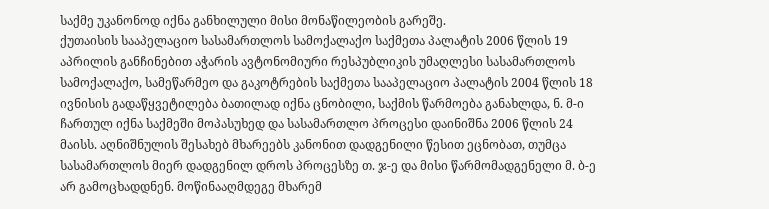საქმე უკანონოდ იქნა განხილული მისი მონაწილეობის გარეშე.
ქუთაისის სააპელაციო სასამართლოს სამოქალაქო საქმეთა პალატის 2006 წლის 19 აპრილის განჩინებით აჭარის ავტონომიური რესპუბლიკის უმაღლესი სასამართლოს სამოქალაქო, სამეწარმეო და გაკოტრების საქმეთა სააპელაციო პალატის 2004 წლის 18 ივნისის გადაწყვეტილება ბათილად იქნა ცნობილი, საქმის წარმოება განახლდა, ნ. მ-ი ჩართულ იქნა საქმეში მოპასუხედ და სასამართლო პროცესი დაინიშნა 2006 წლის 24 მაისს. აღნიშნულის შესახებ მხარეებს კანონით დადგენილი წესით ეცნობათ, თუმცა სასამართლოს მიერ დადგენილ დროს პროცესზე თ. ჯ-ე და მისი წარმომადგენელი მ. ბ-ე არ გამოცხადდნენ. მოწინააღმდეგე მხარემ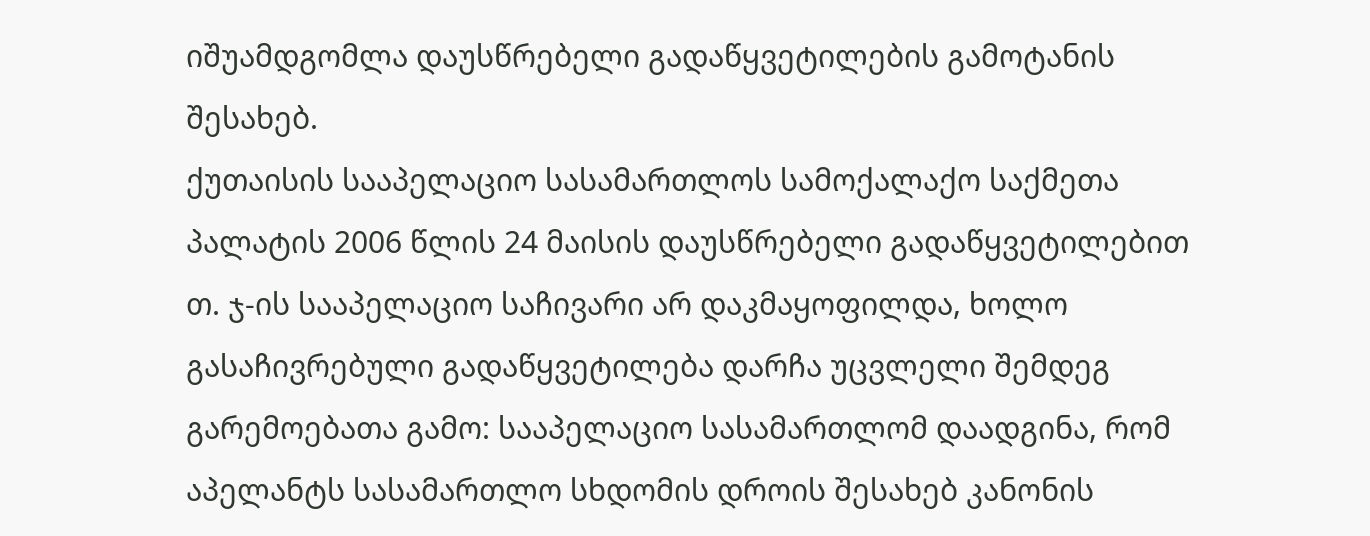იშუამდგომლა დაუსწრებელი გადაწყვეტილების გამოტანის შესახებ.
ქუთაისის სააპელაციო სასამართლოს სამოქალაქო საქმეთა პალატის 2006 წლის 24 მაისის დაუსწრებელი გადაწყვეტილებით თ. ჯ-ის სააპელაციო საჩივარი არ დაკმაყოფილდა, ხოლო გასაჩივრებული გადაწყვეტილება დარჩა უცვლელი შემდეგ გარემოებათა გამო: სააპელაციო სასამართლომ დაადგინა, რომ აპელანტს სასამართლო სხდომის დროის შესახებ კანონის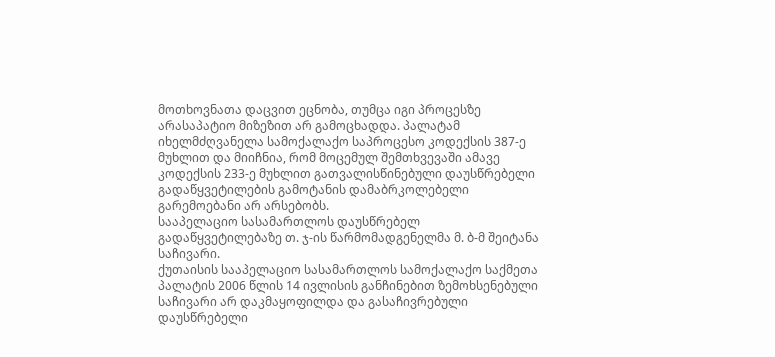მოთხოვნათა დაცვით ეცნობა, თუმცა იგი პროცესზე არასაპატიო მიზეზით არ გამოცხადდა. პალატამ იხელმძღვანელა სამოქალაქო საპროცესო კოდექსის 387-ე მუხლით და მიიჩნია, რომ მოცემულ შემთხვევაში ამავე კოდექსის 233-ე მუხლით გათვალისწინებული დაუსწრებელი გადაწყვეტილების გამოტანის დამაბრკოლებელი გარემოებანი არ არსებობს.
სააპელაციო სასამართლოს დაუსწრებელ გადაწყვეტილებაზე თ. ჯ-ის წარმომადგენელმა მ. ბ-მ შეიტანა საჩივარი.
ქუთაისის სააპელაციო სასამართლოს სამოქალაქო საქმეთა პალატის 2006 წლის 14 ივლისის განჩინებით ზემოხსენებული საჩივარი არ დაკმაყოფილდა და გასაჩივრებული დაუსწრებელი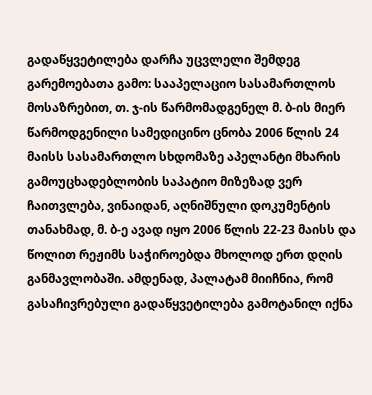გადაწყვეტილება დარჩა უცვლელი შემდეგ გარემოებათა გამო: სააპელაციო სასამართლოს მოსაზრებით, თ. ჯ-ის წარმომადგენელ მ. ბ-ის მიერ წარმოდგენილი სამედიცინო ცნობა 2006 წლის 24 მაისს სასამართლო სხდომაზე აპელანტი მხარის გამოუცხადებლობის საპატიო მიზეზად ვერ ჩაითვლება, ვინაიდან, აღნიშნული დოკუმენტის თანახმად, მ. ბ-ე ავად იყო 2006 წლის 22-23 მაისს და წოლით რეჟიმს საჭიროებდა მხოლოდ ერთ დღის განმავლობაში. ამდენად, პალატამ მიიჩნია, რომ გასაჩივრებული გადაწყვეტილება გამოტანილ იქნა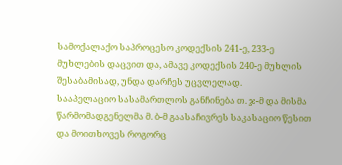სამოქალაქო საპროცესო კოდექსის 241-ე, 233-ე მუხლების დაცვით და, ამავე კოდექსის 240-ე მუხლის შესაბამისად, უნდა დარჩეს უცვლელად.
სააპელაციო სასამართლოს განჩინება თ. ჯ-მ და მისმა წარმომადგენელმა მ. ბ-მ გაასაჩივრეს საკასაციო წესით და მოითხოვეს როგორც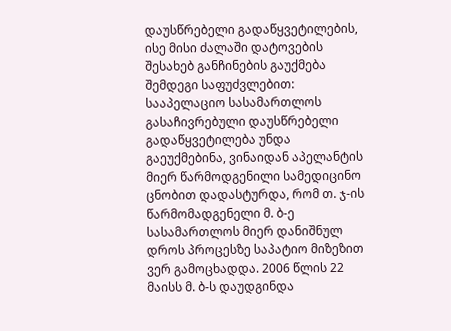დაუსწრებელი გადაწყვეტილების, ისე მისი ძალაში დატოვების შესახებ განჩინების გაუქმება შემდეგი საფუძვლებით: სააპელაციო სასამართლოს გასაჩივრებული დაუსწრებელი გადაწყვეტილება უნდა გაეუქმებინა, ვინაიდან აპელანტის მიერ წარმოდგენილი სამედიცინო ცნობით დადასტურდა, რომ თ. ჯ-ის წარმომადგენელი მ. ბ-ე სასამართლოს მიერ დანიშნულ დროს პროცესზე საპატიო მიზეზით ვერ გამოცხადდა. 2006 წლის 22 მაისს მ. ბ-ს დაუდგინდა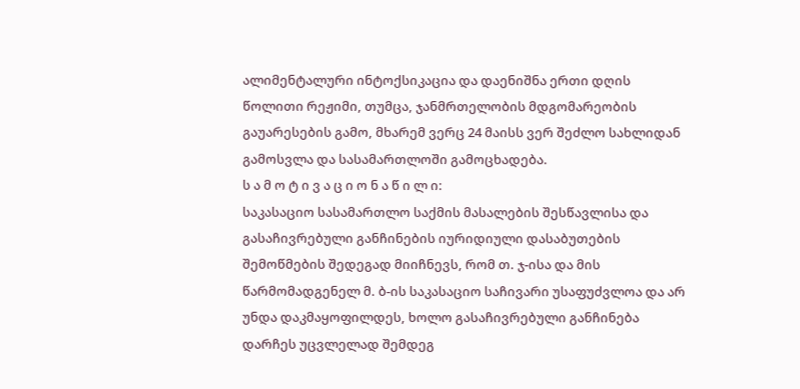ალიმენტალური ინტოქსიკაცია და დაენიშნა ერთი დღის წოლითი რეჟიმი, თუმცა, ჯანმრთელობის მდგომარეობის გაუარესების გამო, მხარემ ვერც 24 მაისს ვერ შეძლო სახლიდან გამოსვლა და სასამართლოში გამოცხადება.
ს ა მ ო ტ ი ვ ა ც ი ო ნ ა წ ი ლ ი:
საკასაციო სასამართლო საქმის მასალების შესწავლისა და გასაჩივრებული განჩინების იურიდიული დასაბუთების შემოწმების შედეგად მიიჩნევს, რომ თ. ჯ-ისა და მის წარმომადგენელ მ. ბ-ის საკასაციო საჩივარი უსაფუძვლოა და არ უნდა დაკმაყოფილდეს, ხოლო გასაჩივრებული განჩინება დარჩეს უცვლელად შემდეგ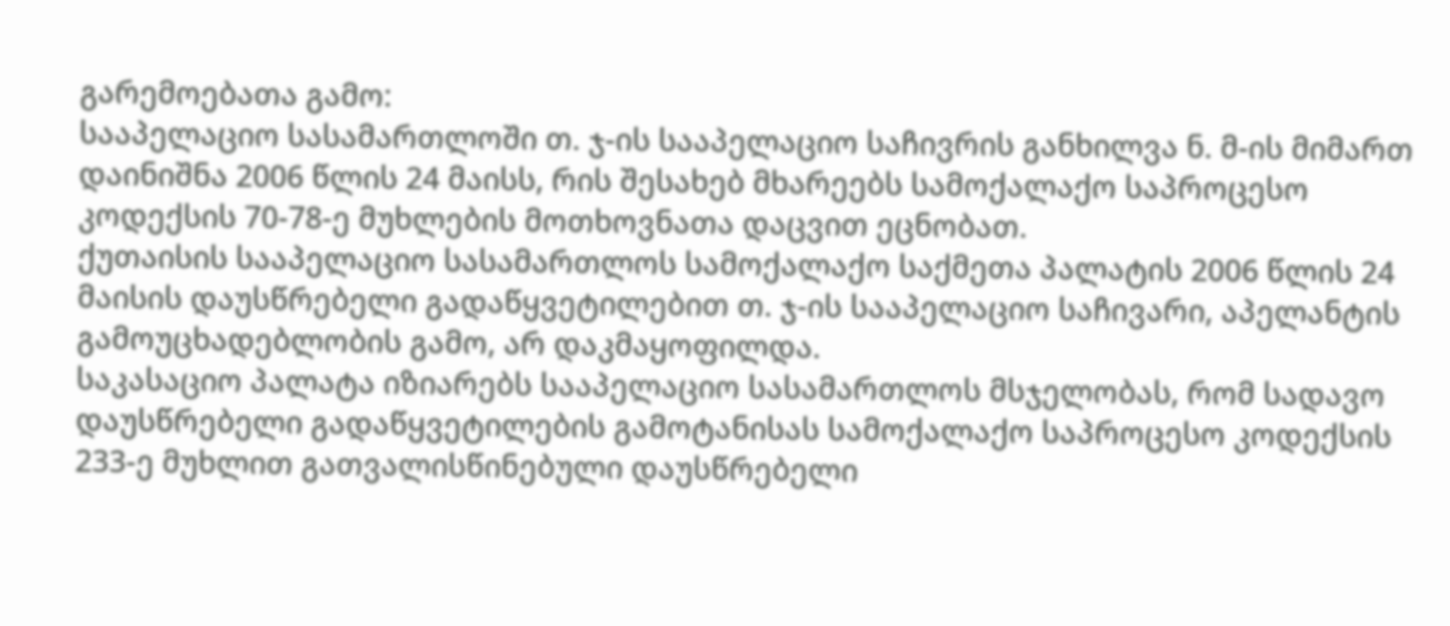გარემოებათა გამო:
სააპელაციო სასამართლოში თ. ჯ-ის სააპელაციო საჩივრის განხილვა ნ. მ-ის მიმართ დაინიშნა 2006 წლის 24 მაისს, რის შესახებ მხარეებს სამოქალაქო საპროცესო კოდექსის 70-78-ე მუხლების მოთხოვნათა დაცვით ეცნობათ.
ქუთაისის სააპელაციო სასამართლოს სამოქალაქო საქმეთა პალატის 2006 წლის 24 მაისის დაუსწრებელი გადაწყვეტილებით თ. ჯ-ის სააპელაციო საჩივარი, აპელანტის გამოუცხადებლობის გამო, არ დაკმაყოფილდა.
საკასაციო პალატა იზიარებს სააპელაციო სასამართლოს მსჯელობას, რომ სადავო დაუსწრებელი გადაწყვეტილების გამოტანისას სამოქალაქო საპროცესო კოდექსის 233-ე მუხლით გათვალისწინებული დაუსწრებელი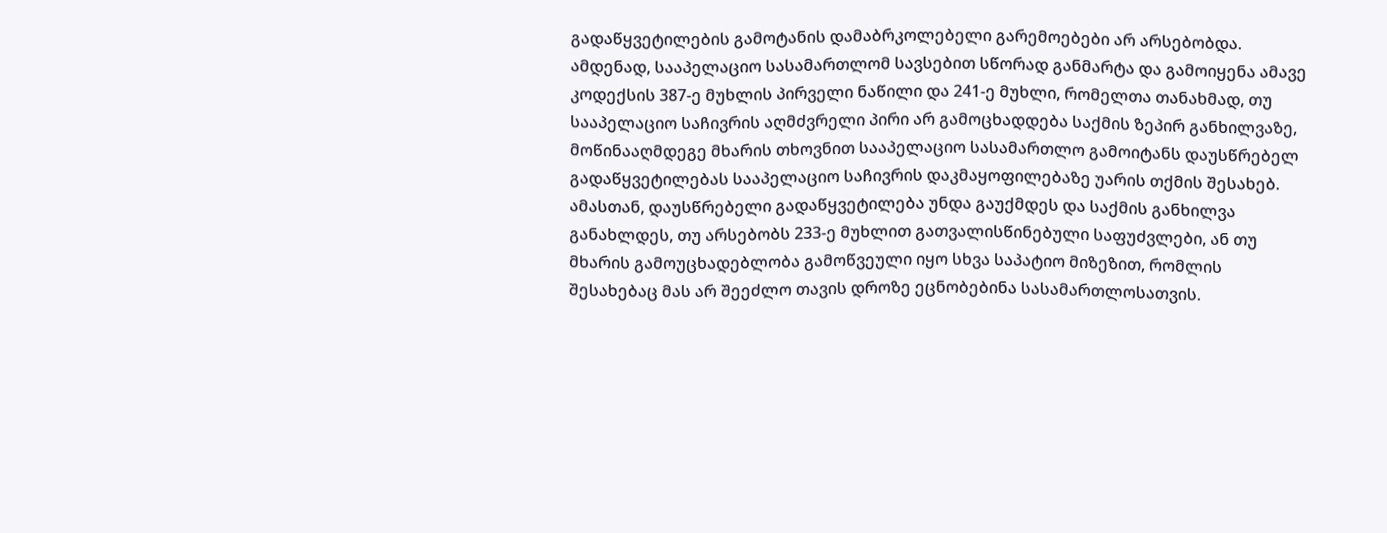გადაწყვეტილების გამოტანის დამაბრკოლებელი გარემოებები არ არსებობდა. ამდენად, სააპელაციო სასამართლომ სავსებით სწორად განმარტა და გამოიყენა ამავე კოდექსის 387-ე მუხლის პირველი ნაწილი და 241-ე მუხლი, რომელთა თანახმად, თუ სააპელაციო საჩივრის აღმძვრელი პირი არ გამოცხადდება საქმის ზეპირ განხილვაზე, მოწინააღმდეგე მხარის თხოვნით სააპელაციო სასამართლო გამოიტანს დაუსწრებელ გადაწყვეტილებას სააპელაციო საჩივრის დაკმაყოფილებაზე უარის თქმის შესახებ. ამასთან, დაუსწრებელი გადაწყვეტილება უნდა გაუქმდეს და საქმის განხილვა განახლდეს, თუ არსებობს 233-ე მუხლით გათვალისწინებული საფუძვლები, ან თუ მხარის გამოუცხადებლობა გამოწვეული იყო სხვა საპატიო მიზეზით, რომლის შესახებაც მას არ შეეძლო თავის დროზე ეცნობებინა სასამართლოსათვის.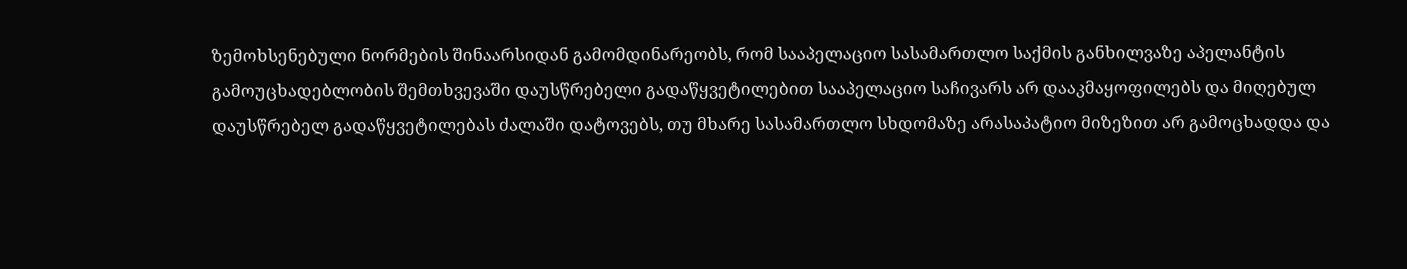ზემოხსენებული ნორმების შინაარსიდან გამომდინარეობს, რომ სააპელაციო სასამართლო საქმის განხილვაზე აპელანტის გამოუცხადებლობის შემთხვევაში დაუსწრებელი გადაწყვეტილებით სააპელაციო საჩივარს არ დააკმაყოფილებს და მიღებულ დაუსწრებელ გადაწყვეტილებას ძალაში დატოვებს, თუ მხარე სასამართლო სხდომაზე არასაპატიო მიზეზით არ გამოცხადდა და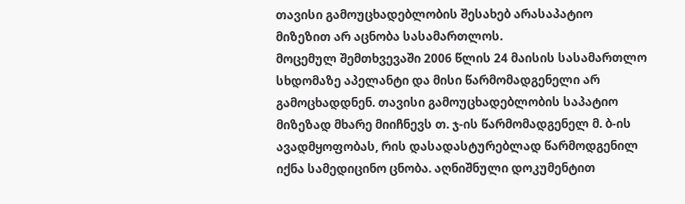თავისი გამოუცხადებლობის შესახებ არასაპატიო მიზეზით არ აცნობა სასამართლოს.
მოცემულ შემთხვევაში 2006 წლის 24 მაისის სასამართლო სხდომაზე აპელანტი და მისი წარმომადგენელი არ გამოცხადდნენ. თავისი გამოუცხადებლობის საპატიო მიზეზად მხარე მიიჩნევს თ. ჯ-ის წარმომადგენელ მ. ბ-ის ავადმყოფობას, რის დასადასტურებლად წარმოდგენილ იქნა სამედიცინო ცნობა. აღნიშნული დოკუმენტით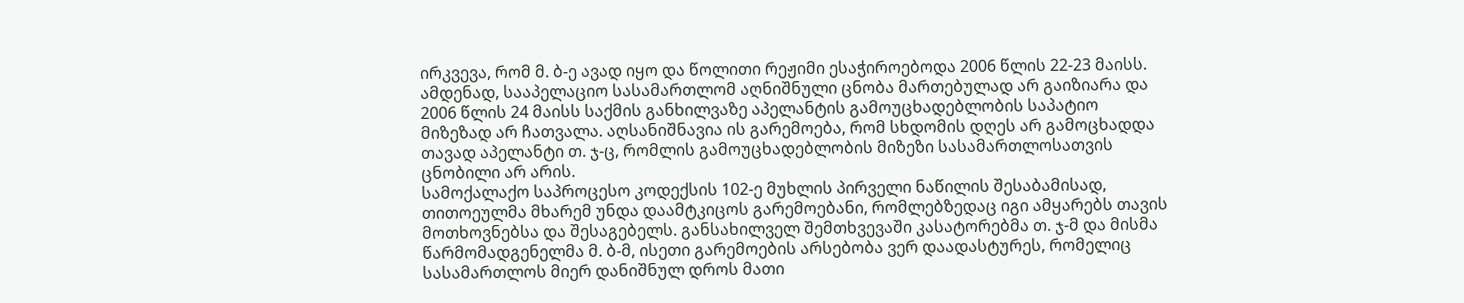ირკვევა, რომ მ. ბ-ე ავად იყო და წოლითი რეჟიმი ესაჭიროებოდა 2006 წლის 22-23 მაისს. ამდენად, სააპელაციო სასამართლომ აღნიშნული ცნობა მართებულად არ გაიზიარა და 2006 წლის 24 მაისს საქმის განხილვაზე აპელანტის გამოუცხადებლობის საპატიო მიზეზად არ ჩათვალა. აღსანიშნავია ის გარემოება, რომ სხდომის დღეს არ გამოცხადდა თავად აპელანტი თ. ჯ-ც, რომლის გამოუცხადებლობის მიზეზი სასამართლოსათვის ცნობილი არ არის.
სამოქალაქო საპროცესო კოდექსის 102-ე მუხლის პირველი ნაწილის შესაბამისად, თითოეულმა მხარემ უნდა დაამტკიცოს გარემოებანი, რომლებზედაც იგი ამყარებს თავის მოთხოვნებსა და შესაგებელს. განსახილველ შემთხვევაში კასატორებმა თ. ჯ-მ და მისმა წარმომადგენელმა მ. ბ-მ, ისეთი გარემოების არსებობა ვერ დაადასტურეს, რომელიც სასამართლოს მიერ დანიშნულ დროს მათი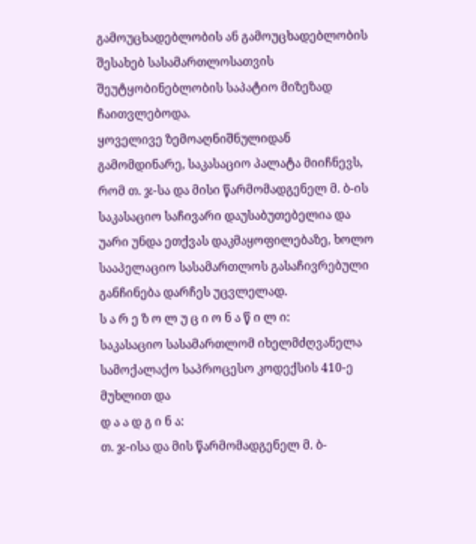გამოუცხადებლობის ან გამოუცხადებლობის შესახებ სასამართლოსათვის შეუტყობინებლობის საპატიო მიზეზად ჩაითვლებოდა.
ყოველივე ზემოაღნიშნულიდან გამომდინარე, საკასაციო პალატა მიიჩნევს, რომ თ. ჯ-სა და მისი წარმომადგენელ მ. ბ-ის საკასაციო საჩივარი დაუსაბუთებელია და უარი უნდა ეთქვას დაკმაყოფილებაზე, ხოლო სააპელაციო სასამართლოს გასაჩივრებული განჩინება დარჩეს უცვლელად.
ს ა რ ე ზ ო ლ უ ც ი ო ნ ა წ ი ლ ი:
საკასაციო სასამართლომ იხელმძღვანელა სამოქალაქო საპროცესო კოდექსის 410-ე მუხლით და
დ ა ა დ გ ი ნ ა:
თ. ჯ-ისა და მის წარმომადგენელ მ. ბ-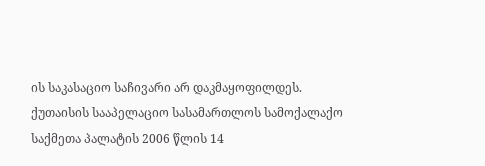ის საკასაციო საჩივარი არ დაკმაყოფილდეს.
ქუთაისის სააპელაციო სასამართლოს სამოქალაქო საქმეთა პალატის 2006 წლის 14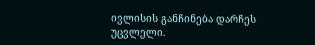ივლისის განჩინება დარჩეს უცვლელი.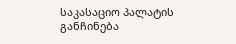საკასაციო პალატის განჩინება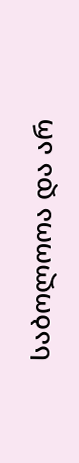საბოლოოა და არ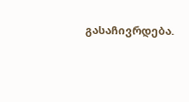გასაჩივრდება.